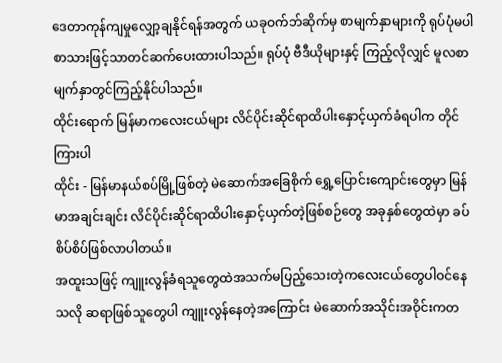ဒေတာကုန်ကျမှုလျှော့ချနိုင်ရန်အတွက် ယခုဝက်ဘ်ဆိုက်မှ စာမျက်နှာများကို ရုပ်ပုံမပါ စာသားဖြင့်သာတင်ဆက်ပေးထားပါသည်။ ရုပ်ပုံ ဗီဒီယိုများနှင့် ကြည့်လိုလျှင် မူလစာမျက်နှာတွင်ကြည့်နိုင်ပါသည်။
ထိုင်းရောက် မြန်မာကလေးငယ်များ လိင်ပိုင်းဆိုင်ရာထိပါးနှောင့်ယှက်ခံရပါက တိုင်ကြားပါ
ထိုင်း - မြန်မာနယ်စပ်မြို့ဖြစ်တဲ့ မဲဆောက်အခြေစိုက် ရွှေ့ပြောင်းကျောင်းတွေမှာ မြန်မာအချင်းချင်း လိင်ပိုင်းဆိုင်ရာထိပါးနှောင့်ယှက်တဲ့ဖြစ်စဉ်တွေ အခုနှစ်တွေထဲမှာ ခပ်စိပ်စိပ်ဖြစ်လာပါတယ်။
အထူးသဖြင့် ကျူးလွန်ခံရသူတွေထဲအသက်မပြည့်သေးတဲ့ကလေးငယ်တွေပါဝင်နေသလို ဆရာဖြစ်သူတွေပါ ကျူးလွန်နေတဲ့အကြောင်း မဲဆောက်အသိုင်းအဝိုင်းကတ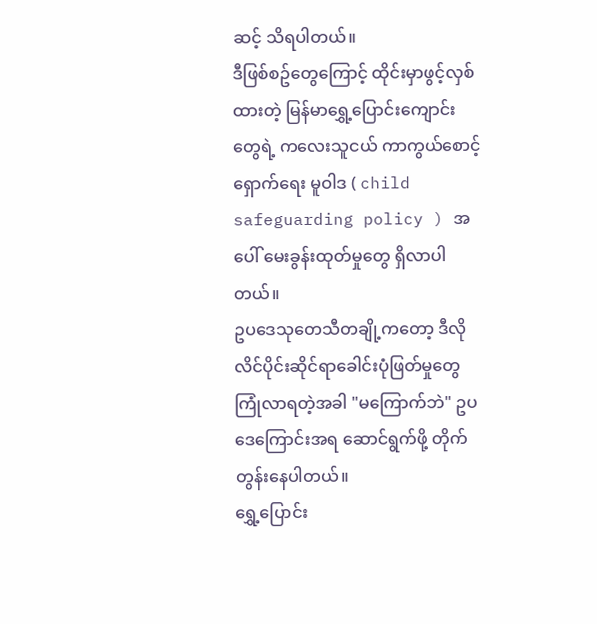ဆင့် သိရပါတယ်။
ဒီဖြစ်စဥ်တွေကြောင့် ထိုင်းမှာဖွင့်လှစ်ထားတဲ့ မြန်မာရွှေ့ပြောင်းကျောင်းတွေရဲ့ ကလေးသူငယ် ကာကွယ်စောင့်ရှောက်ရေး မူဝါဒ ( child safeguarding policy ) အပေါ် မေးခွန်းထုတ်မှုတွေ ရှိလာပါတယ်။
ဥပဒေသုတေသီတချို့ကတော့ ဒီလိုလိင်ပိုင်းဆိုင်ရာခေါင်းပုံဖြတ်မှုတွေကြုံလာရတဲ့အခါ "မကြောက်ဘဲ" ဥပဒေကြောင်းအရ ဆောင်ရွက်ဖို့ တိုက်တွန်းနေပါတယ်။
ရွှေ့ပြောင်း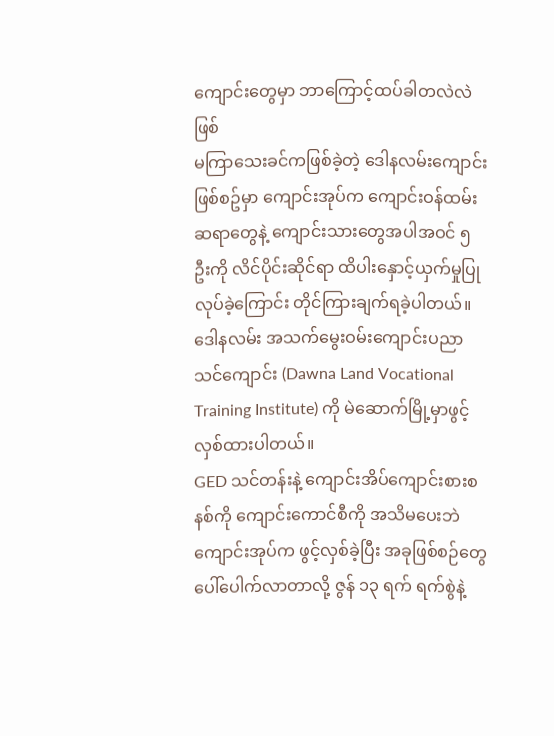ကျောင်းတွေမှာ ဘာကြောင့်ထပ်ခါတလဲလဲဖြစ်
မကြာသေးခင်ကဖြစ်ခဲ့တဲ့ ဒေါနလမ်းကျောင်း ဖြစ်စဥ်မှာ ကျောင်းအုပ်က ကျောင်းဝန်ထမ်းဆရာတွေနဲ့ ကျောင်းသားတွေအပါအဝင် ၅ ဦးကို လိင်ပိုင်းဆိုင်ရာ ထိပါးနှောင့်ယှက်မှုပြုလုပ်ခဲ့ကြောင်း တိုင်ကြားချက်ရခဲ့ပါတယ်။
ဒေါနလမ်း အသက်မွေးဝမ်းကျောင်းပညာသင်ကျောင်း (Dawna Land Vocational Training Institute) ကို မဲဆောက်မြို့မှာဖွင့်လှစ်ထားပါတယ်။
GED သင်တန်းနဲ့ ကျောင်းအိပ်ကျောင်းစားစနစ်ကို ကျောင်းကောင်စီကို အသိမပေးဘဲ ကျောင်းအုပ်က ဖွင့်လှစ်ခဲ့ပြီး အခုဖြစ်စဉ်တွေပေါ်ပေါက်လာတာလို့ ဇွန် ၁၃ ရက် ရက်စွဲနဲ့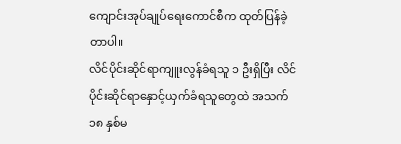ကျောင်းအုပ်ချုပ်ရေးကောင်စီက ထုတ်ပြန်ခဲ့တာပါ။
လိင်ပိုင်းဆိုင်ရာကျူးလွန်ခံရသူ ၁ ဦးရှိပြီး လိင်ပိုင်းဆိုင်ရာနှောင့်ယှက်ခံရသူတွေထဲ အသက် ၁၈ နှစ်မ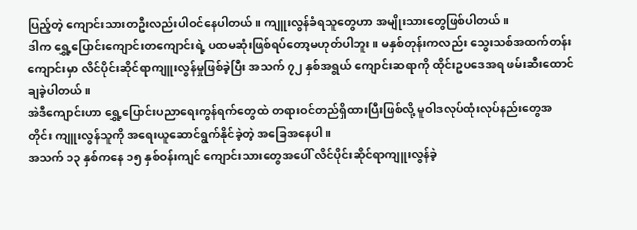ပြည့်တဲ့ ကျောင်းသားတဦးလည်းပါဝင်နေပါတယ်။ ကျူးလွန်ခံရသူတွေဟာ အမျိုးသားတွေဖြစ်ပါတယ်။
ဒါက ရွှေ့ပြောင်းကျောင်းတကျောင်းရဲ့ ပထမဆုံးဖြစ်ရပ်တော့မဟုတ်ပါဘူး။ မနှစ်တုန်းကလည်း သွေးသစ်အထက်တန်းကျောင်းမှာ လိင်ပိုင်းဆိုင်ရာကျူးလွန်မှုဖြစ်ခဲ့ပြီး အသက် ၇၂ နှစ်အရွယ် ကျောင်းဆရာကို ထိုင်းဥပဒေအရ ဖမ်းဆီးထောင်ချခဲ့ပါတယ်။
အဲဒီကျောင်းဟာ ရွှေ့ပြောင်းပညာရေးကွန်ရက်တွေထဲ တရားဝင်တည်ရှိထားပြီးဖြစ်လို့ မူဝါဒလုပ်ထုံးလုပ်နည်းတွေအတိုင်း ကျူးလွန်သူကို အရေးယူဆောင်ရွက်နိုင်ခဲ့တဲ့ အခြေအနေပါ။
အသက် ၁၃ နှစ်ကနေ ၁၅ နှစ်ဝန်းကျင် ကျောင်းသားတွေအပေါ် လိင်ပိုင်းဆိုင်ရာကျူးလွန်ခဲ့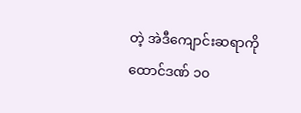တဲ့ အဲဒီကျောင်းဆရာကို ထောင်ဒဏ် ၁၀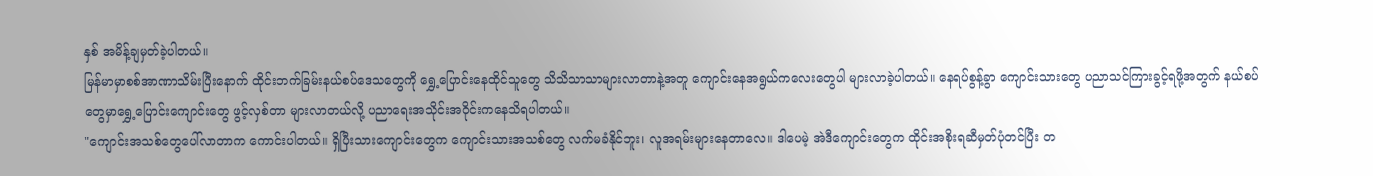နှစ် အမိန့်ချမှတ်ခဲ့ပါတယ်။
မြန်မာမှာစစ်အာဏာသိမ်းပြီးနောက် ထိုင်းဘက်ခြမ်းနယ်စပ်ဒေသတွေကို ရွှေ့ပြောင်းနေထိုင်သူတွေ သိသိသာသာများလာတာနဲ့အတူ ကျောင်းနေအရွယ်ကလေးတွေပါ များလာခဲ့ပါတယ်။ နေရပ်စွန့်ခွာ ကျောင်းသားတွေ ပညာသင်ကြားခွင့်ရဖို့အတွက် နယ်စပ်တွေမှာရွှေ့ပြောင်းကျောင်းတွေ ဖွင့်လှစ်တာ များလာတယ်လို့ ပညာရေးအသိုင်းအဝိုင်းကနေသိရပါတယ်။
"ကျောင်းအသစ်တွေပေါ်လာတာက ကောင်းပါတယ်။ ရှိပြီးသားကျောင်းတွေက ကျောင်းသားအသစ်တွေ လက်မခံနိုင်ဘူး၊ လူအရမ်းများနေတာလေ။ ဒါပေမဲ့ အဲဒီကျောင်းတွေက ထိုင်းအစိုးရဆီမှတ်ပုံတင်ပြီး တ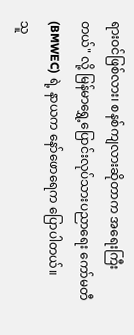ရားဝင်ဖြစ်လား၊ စနစ်ကျလားဆိုတာက အရေးကြီးတယ်" လို့ မြန်မာရွှေ့ပြောင်းလုပ်သားပညာရေး ကော်မတီ (BMWEC) ရဲ့ နာယက နော်ဖောရေက ပြောပါတယ်။
သူ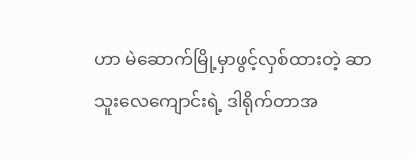ဟာ မဲဆောက်မြို့မှာဖွင့်လှစ်ထားတဲ့ ဆာသူးလေကျောင်းရဲ့ ဒါရိုက်တာအ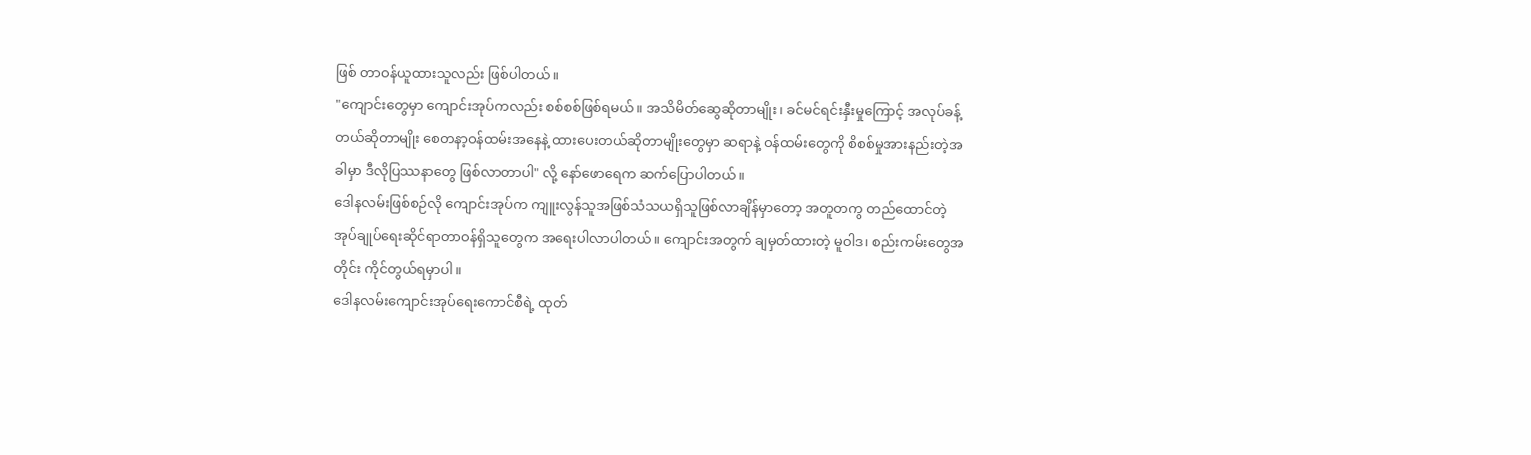ဖြစ် တာဝန်ယူထားသူလည်း ဖြစ်ပါတယ်။
"ကျောင်းတွေမှာ ကျောင်းအုပ်ကလည်း စစ်စစ်ဖြစ်ရမယ်။ အသိမိတ်ဆွေဆိုတာမျိုး၊ ခင်မင်ရင်းနှီးမှုကြောင့် အလုပ်ခန့်တယ်ဆိုတာမျိုး စေတနာ့ဝန်ထမ်းအနေနဲ့ ထားပေးတယ်ဆိုတာမျိုးတွေမှာ ဆရာနဲ့ ဝန်ထမ်းတွေကို စိစစ်မှုအားနည်းတဲ့အခါမှာ ဒီလိုပြဿနာတွေ ဖြစ်လာတာပါ" လို့ နော်ဖောရေက ဆက်ပြောပါတယ်။
ဒေါနလမ်းဖြစ်စဉ်လို ကျောင်းအုပ်က ကျူးလွန်သူအဖြစ်သံသယရှိသူဖြစ်လာချိန်မှာတော့ အတူတကွ တည်ထောင်တဲ့ အုပ်ချုပ်ရေးဆိုင်ရာတာဝန်ရှိသူတွေက အရေးပါလာပါတယ်။ ကျောင်းအတွက် ချမှတ်ထားတဲ့ မူဝါဒ၊ စည်းကမ်းတွေအတိုင်း ကိုင်တွယ်ရမှာပါ။
ဒေါနလမ်းကျောင်းအုပ်ရေးကောင်စီရဲ့ ထုတ်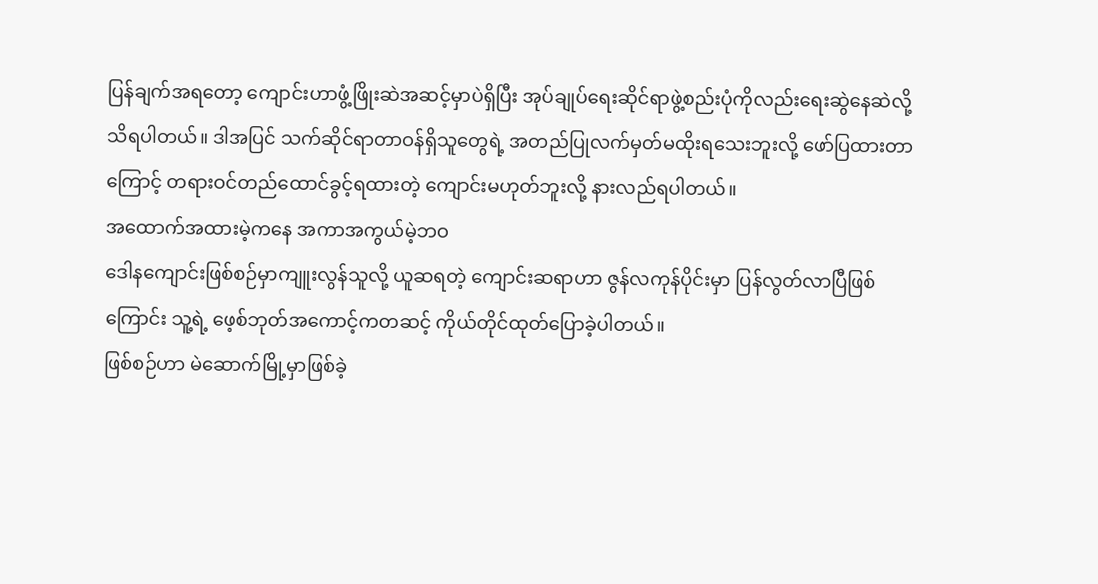ပြန်ချက်အရတော့ ကျောင်းဟာဖွံ့ဖြိုးဆဲအဆင့်မှာပဲရှိပြီး အုပ်ချုပ်ရေးဆိုင်ရာဖွဲ့စည်းပုံကိုလည်းရေးဆွဲနေဆဲလို့ သိရပါတယ်။ ဒါအပြင် သက်ဆိုင်ရာတာဝန်ရှိသူတွေရဲ့ အတည်ပြုလက်မှတ်မထိုးရသေးဘူးလို့ ဖော်ပြထားတာကြောင့် တရားဝင်တည်ထောင်ခွင့်ရထားတဲ့ ကျောင်းမဟုတ်ဘူးလို့ နားလည်ရပါတယ်။
အထောက်အထားမဲ့ကနေ အကာအကွယ်မဲ့ဘဝ
ဒေါနကျောင်းဖြစ်စဉ်မှာကျူးလွန်သူလို့ ယူဆရတဲ့ ကျောင်းဆရာဟာ ဇွန်လကုန်ပိုင်းမှာ ပြန်လွတ်လာပြီဖြစ်ကြောင်း သူ့ရဲ့ ဖေ့စ်ဘုတ်အကောင့်ကတဆင့် ကိုယ်တိုင်ထုတ်ပြောခဲ့ပါတယ်။
ဖြစ်စဉ်ဟာ မဲဆောက်မြို့မှာဖြစ်ခဲ့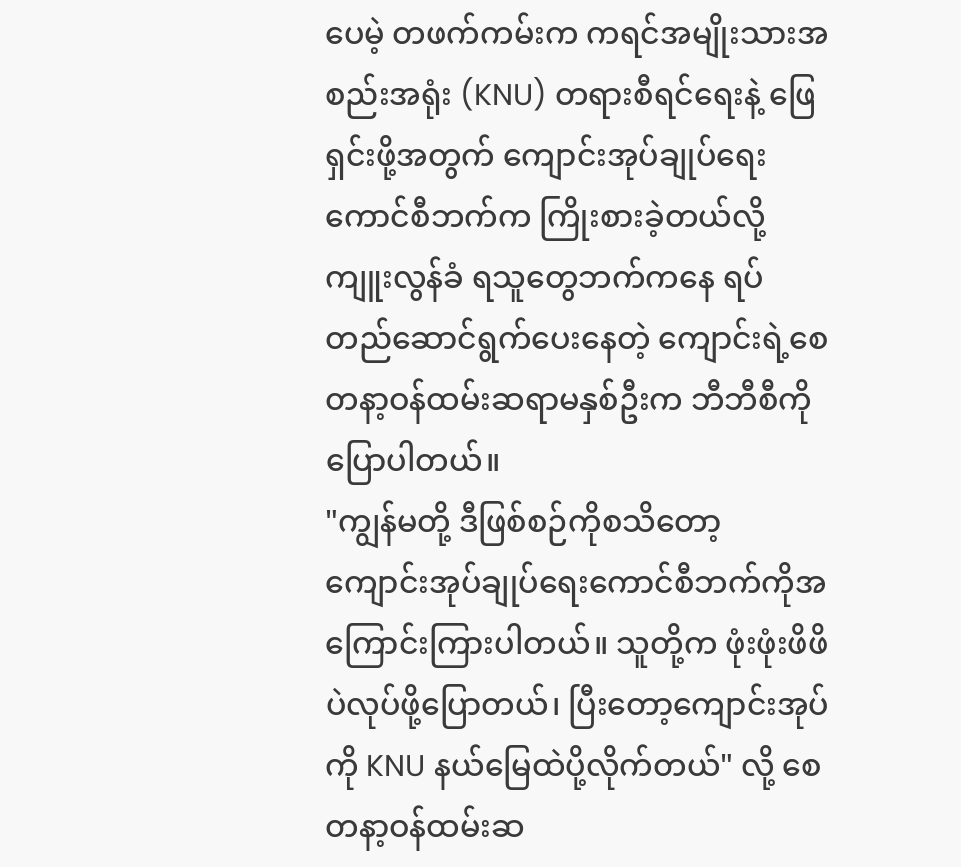ပေမဲ့ တဖက်ကမ်းက ကရင်အမျိုးသားအစည်းအရုံး (KNU) တရားစီရင်ရေးနဲ့ ဖြေရှင်းဖို့အတွက် ကျောင်းအုပ်ချုပ်ရေးကောင်စီဘက်က ကြိုးစားခဲ့တယ်လို့ ကျူးလွန်ခံ ရသူတွေဘက်ကနေ ရပ်တည်ဆောင်ရွက်ပေးနေတဲ့ ကျောင်းရဲ့စေတနာ့ဝန်ထမ်းဆရာမနှစ်ဦးက ဘီဘီစီကို ပြောပါတယ်။
"ကျွန်မတို့ ဒီဖြစ်စဉ်ကိုစသိတော့ ကျောင်းအုပ်ချုပ်ရေးကောင်စီဘက်ကိုအကြောင်းကြားပါတယ်။ သူတို့က ဖုံးဖုံးဖိဖိပဲလုပ်ဖို့ပြောတယ်၊ ပြီးတော့ကျောင်းအုပ်ကို KNU နယ်မြေထဲပို့လိုက်တယ်" လို့ စေတနာ့ဝန်ထမ်းဆ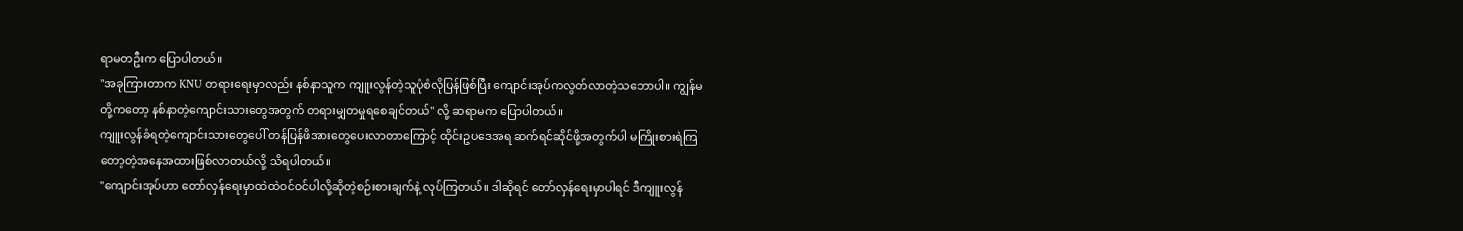ရာမတဦးက ပြောပါတယ်။
"အခုကြားတာက KNU တရားရေးမှာလည်း နစ်နာသူက ကျူးလွန်တဲ့သူပုံစံလိုပြန်ဖြစ်ပြီး ကျောင်းအုပ်ကလွတ်လာတဲ့သဘောပါ။ ကျွန်မတို့ကတော့ နစ်နာတဲ့ကျောင်းသားတွေအတွက် တရားမျှတမှုရစေချင်တယ်" လို့ ဆရာမက ပြောပါတယ်။
ကျူးလွန်ခံရတဲ့ကျောင်းသားတွေပေါ် တန်ပြန်ဖိအားတွေပေးလာတာကြောင့် ထိုင်းဥပဒေအရ ဆက်ရင်ဆိုင်ဖို့အတွက်ပါ မကြိုးစားရဲကြတော့တဲ့အနေအထားဖြစ်လာတယ်လို့ သိရပါတယ်။
"ကျောင်းအုပ်ဟာ တော်လှန်ရေးမှာထဲထဲဝင်ဝင်ပါလို့ဆိုတဲ့စဉ်းစားချက်နဲ့ လုပ်ကြတယ်။ ဒါဆိုရင် တော်လှန်ရေးမှာပါရင် ဒီကျူးလွန်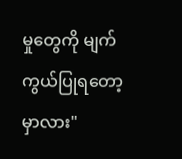မှုတွေကို မျက်ကွယ်ပြုရတော့မှာလား"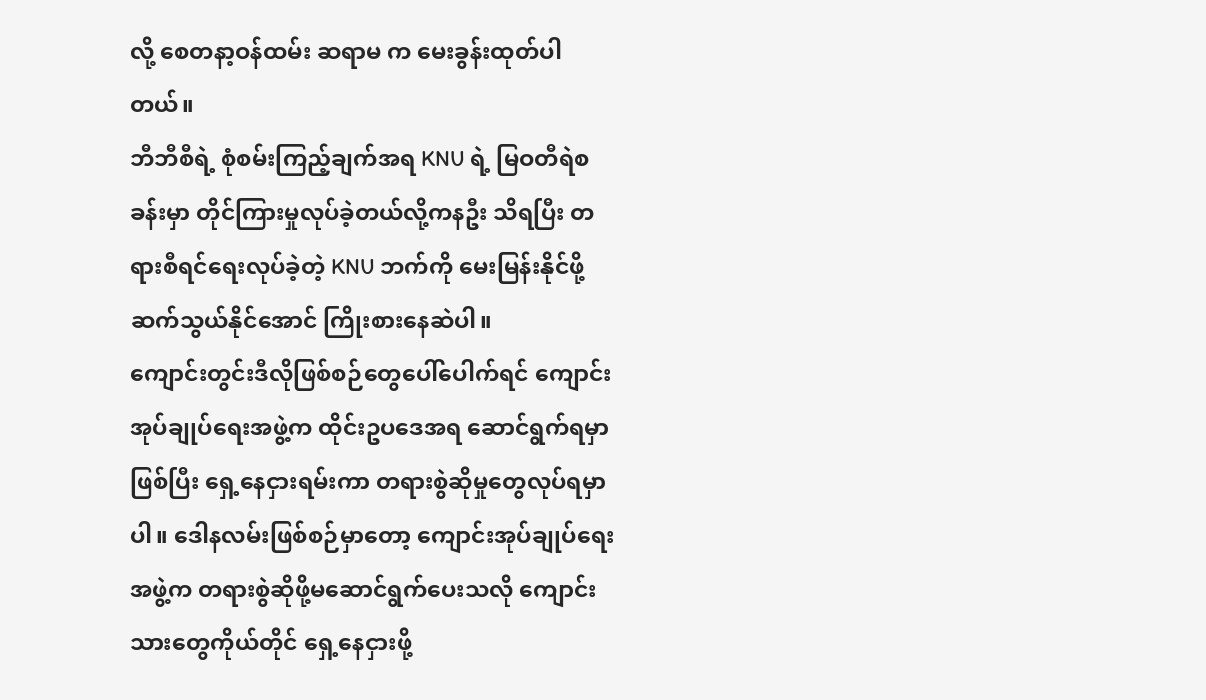လို့ စေတနာ့ဝန်ထမ်း ဆရာမ က မေးခွန်းထုတ်ပါတယ်။
ဘီဘီစီရဲ့ စုံစမ်းကြည့်ချက်အရ KNU ရဲ့ မြဝတီရဲစခန်းမှာ တိုင်ကြားမှုလုပ်ခဲ့တယ်လို့ကနဦး သိရပြီး တရားစီရင်ရေးလုပ်ခဲ့တဲ့ KNU ဘက်ကို မေးမြန်းနိုင်ဖို့ ဆက်သွယ်နိုင်အောင် ကြိုးစားနေဆဲပါ။
ကျောင်းတွင်းဒီလိုဖြစ်စဉ်တွေပေါ်ပေါက်ရင် ကျောင်းအုပ်ချုပ်ရေးအဖွဲ့က ထိုင်းဥပဒေအရ ဆောင်ရွက်ရမှာ ဖြစ်ပြီး ရှေ့နေငှားရမ်းကာ တရားစွဲဆိုမှုတွေလုပ်ရမှာပါ။ ဒေါနလမ်းဖြစ်စဉ်မှာတော့ ကျောင်းအုပ်ချုပ်ရေး အဖွဲ့က တရားစွဲဆိုဖို့မဆောင်ရွက်ပေးသလို ကျောင်းသားတွေကိုယ်တိုင် ရှေ့နေငှားဖို့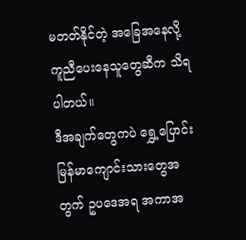မတတ်နိုင်တဲ့ အခြေအနေလို့ ကူညီပေးနေသူတွေဆီက သိရပါတယ်။
ဒီအချက်တွေကပဲ ရွှေ့ပြောင်းမြန်မာကျောင်းသားတွေအတွက် ဥပဒေအရ အကာအ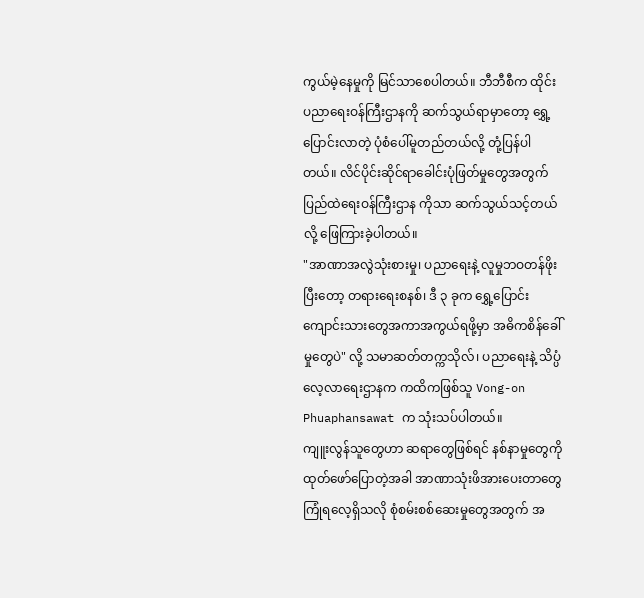ကွယ်မဲ့နေမှုကို မြင်သာစေပါတယ်။ ဘီဘီစီက ထိုင်းပညာရေးဝန်ကြီးဌာနကို ဆက်သွယ်ရာမှာတော့ ရွှေ့ပြောင်းလာတဲ့ ပုံစံပေါ်မူတည်တယ်လို့ တုံ့ပြန်ပါတယ်။ လိင်ပိုင်းဆိုင်ရာခေါင်းပုံဖြတ်မှုတွေအတွက် ပြည်ထဲရေးဝန်ကြီးဌာန ကိုသာ ဆက်သွယ်သင့်တယ်လို့ ဖြေကြားခဲ့ပါတယ်။
"အာဏာအလွဲသုံးစားမှု၊ ပညာရေးနဲ့ လူမှုဘဝတန်ဖိုး ပြီးတော့ တရားရေးစနစ်၊ ဒီ ၃ ခုက ရွှေ့ပြောင်း ကျောင်းသားတွေအကာအကွယ်ရဖို့မှာ အဓိကစိန်ခေါ်မှုတွေပဲ" လို့ သမာဆတ်တက္ကသိုလ်၊ ပညာရေးနဲ့ သိပ္ပံ လေ့လာရေးဌာနက ကထိကဖြစ်သူ Vong-on Phuaphansawat က သုံးသပ်ပါတယ်။
ကျူးလွန်သူတွေဟာ ဆရာတွေဖြစ်ရင် နစ်နာမှုတွေကိုထုတ်ဖော်ပြောတဲ့အခါ အာဏာသုံးဖိအားပေးတာတွေ ကြုံရလေ့ရှိသလို စုံစမ်းစစ်ဆေးမှုတွေအတွက် အ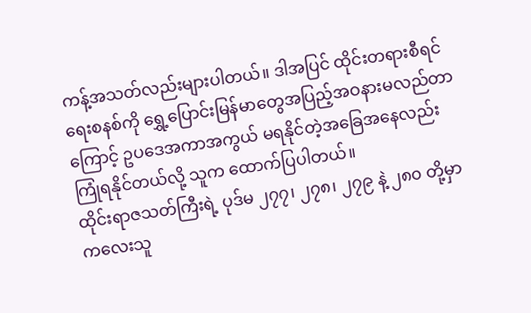ကန့်အသတ်လည်းများပါတယ်။ ဒါအပြင် ထိုင်းတရားစီရင်ရေးစနစ်ကို ရွှေ့ပြောင်းမြန်မာတွေအပြည့်အဝနားမလည်တာကြောင့် ဥပဒေအကာအကွယ် မရနိုင်တဲ့အခြေအနေလည်းကြုံရနိုင်တယ်လို့ သူက ထောက်ပြပါတယ်။
ထိုင်းရာဇသတ်ကြီးရဲ့ ပုဒ်မ ၂၇၇၊ ၂၇၈၊ ၂၇၉ နဲ့ ၂၈၀ တို့မှာ ကလေးသူ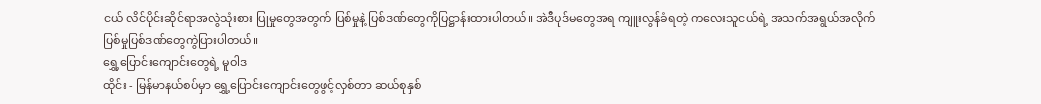ငယ် လိင်ပိုင်းဆိုင်ရာအလွဲသုံးစား ပြုမှုတွေအတွက် ပြစ်မှုနဲ့ ပြစ်ဒဏ်တွေကိုပြဋ္ဌာန်းထားပါတယ်။ အဲဒီပုဒ်မတွေအရ ကျူးလွန်ခံရတဲ့ ကလေးသူငယ်ရဲ့ အသက်အရွယ်အလိုက် ပြစ်မှုပြစ်ဒဏ်တွေကွဲပြားပါတယ်။
ရွှေ့ပြောင်းကျောင်းတွေရဲ့ မူဝါဒ
ထိုင်း - မြန်မာနယ်စပ်မှာ ရွှေ့ပြောင်းကျောင်းတွေဖွင့်လှစ်တာ ဆယ်စုနှစ်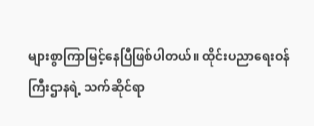များစွာကြာမြင့်နေပြီဖြစ်ပါတယ်။ ထိုင်းပညာရေးဝန်ကြီးဌာနရဲ့ သက်ဆိုင်ရာ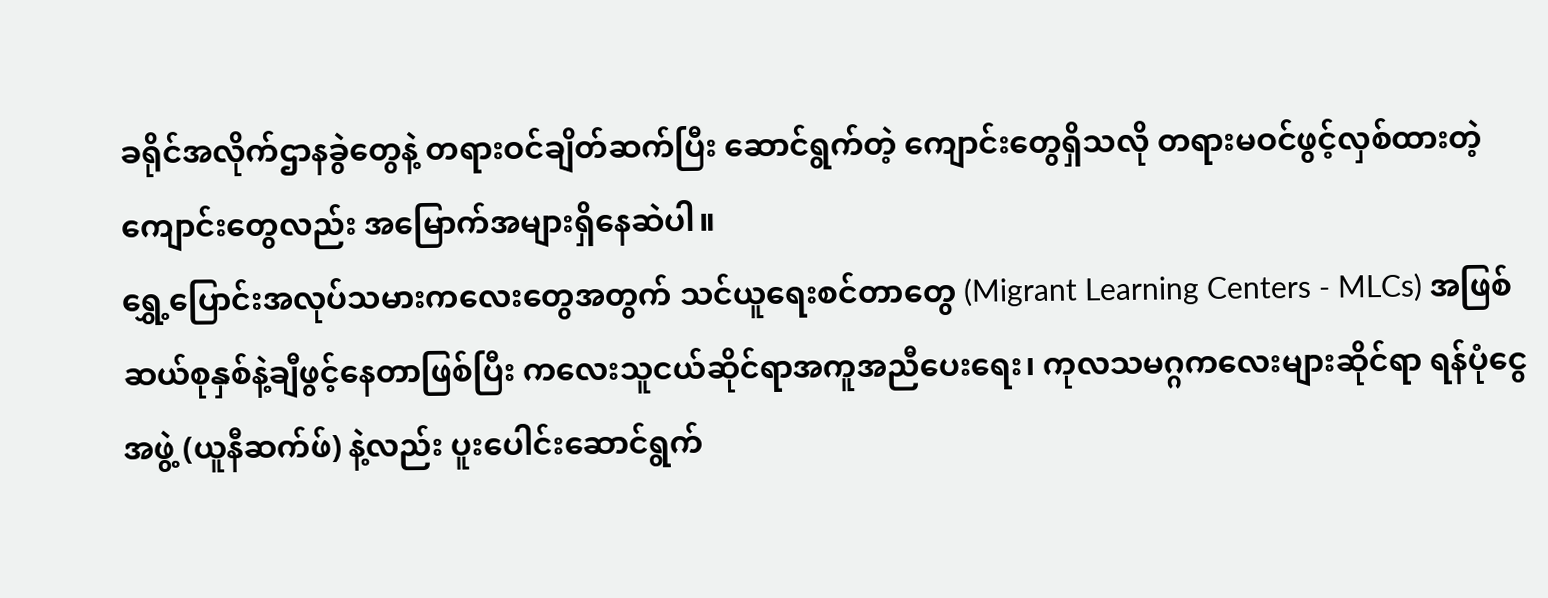ခရိုင်အလိုက်ဌာနခွဲတွေနဲ့ တရားဝင်ချိတ်ဆက်ပြီး ဆောင်ရွက်တဲ့ ကျောင်းတွေရှိသလို တရားမဝင်ဖွင့်လှစ်ထားတဲ့ကျောင်းတွေလည်း အမြောက်အများရှိနေဆဲပါ။
ရွှေ့ပြောင်းအလုပ်သမားကလေးတွေအတွက် သင်ယူရေးစင်တာတွေ (Migrant Learning Centers - MLCs) အဖြစ် ဆယ်စုနှစ်နဲ့ချီဖွင့်နေတာဖြစ်ပြီး ကလေးသူငယ်ဆိုင်ရာအကူအညီပေးရေး၊ ကုလသမဂ္ဂကလေးများဆိုင်ရာ ရန်ပုံငွေအဖွဲ့ (ယူနီဆက်ဖ်) နဲ့လည်း ပူးပေါင်းဆောင်ရွက်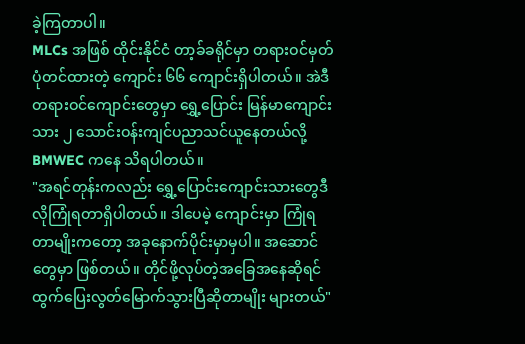ခဲ့ကြတာပါ။
MLCs အဖြစ် ထိုင်းနိုင်ငံ တာ့ခ်ခရိုင်မှာ တရားဝင်မှတ်ပုံတင်ထားတဲ့ ကျောင်း ၆၆ ကျောင်းရှိပါတယ်။ အဲဒီတရားဝင်ကျောင်းတွေမှာ ရွှေ့ပြောင်း မြန်မာကျောင်းသား ၂ သောင်းဝန်းကျင်ပညာသင်ယူနေတယ်လို့ BMWEC ကနေ သိရပါတယ်။
"အရင်တုန်းကလည်း ရွှေ့ပြောင်းကျောင်းသားတွေဒီလိုကြုံရတာရှိပါတယ်။ ဒါပေမဲ့ ကျောင်းမှာ ကြုံရတာမျိုးကတော့ အခုနောက်ပိုင်းမှာမှပါ။ အဆောင်တွေမှာ ဖြစ်တယ်။ တိုင်ဖို့လုပ်တဲ့အခြေအနေဆိုရင် ထွက်ပြေးလွတ်မြောက်သွားပြီဆိုတာမျိုး များတယ်"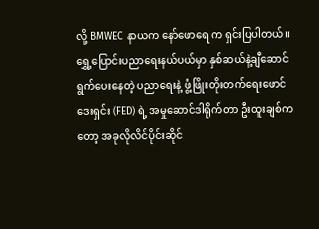လို့ BMWEC နာယက နော်ဖောရေ က ရှင်းပြပါတယ်။
ရွှေ့ပြောင်းပညာရေးနယ်ပယ်မှာ နှစ်ဆယ်နဲ့ချီဆောင်ရွက်ပေးနေတဲ့ ပညာရေးနဲ့ ဖွံ့ဖြိုးတိုးတက်ရေးဖောင်ဒေးရှင်း (FED) ရဲ့ အမှုဆောင်ဒါရိုက်တာ ဦးထူးချစ်ကတော့ အခုလိုလိင်ပိုင်းဆိုင်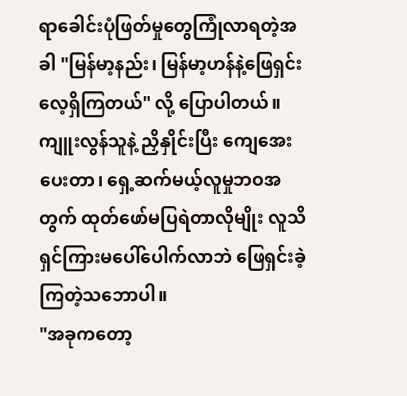ရာခေါင်းပုံဖြတ်မှုတွေကြုံလာရတဲ့အခါ "မြန်မာ့နည်း၊ မြန်မာ့ဟန်နဲ့ဖြေရှင်းလေ့ရှိကြတယ်" လို့ ပြောပါတယ်။
ကျူးလွန်သူနဲ့ ညှိနှိုင်းပြီး ကျေအေးပေးတာ၊ ရှေ့ဆက်မယ့်လူမှုဘဝအတွက် ထုတ်ဖော်မပြရဲတာလိုမျိုး လူသိရှင်ကြားမပေါ်ပေါက်လာဘဲ ဖြေရှင်းခဲ့ကြတဲ့သဘောပါ။
"အခုကတော့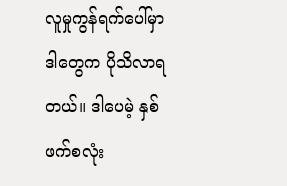လူမှုကွန်ရက်ပေါ်မှာဒါတွေက ပိုသိလာရတယ်။ ဒါပေမဲ့ နှစ်ဖက်စလုံး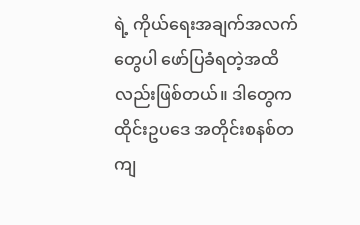ရဲ့ ကိုယ်ရေးအချက်အလက်တွေပါ ဖော်ပြခံရတဲ့အထိလည်းဖြစ်တယ်။ ဒါတွေက ထိုင်းဥပဒေ အတိုင်းစနစ်တကျ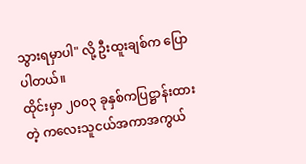သွားရမှာပါ" လို့ ဦးထူးချစ်က ပြောပါတယ်။
ထိုင်းမှာ ၂၀၀၃ ခုနှစ်ကပြဋ္ဌာန်းထားတဲ့ ကလေးသူငယ်အကာအကွယ်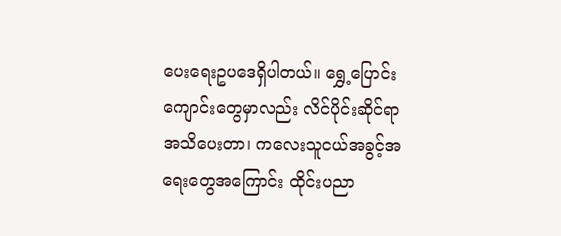ပေးရေးဥပဒေရှိပါတယ်။ ရွှေ့ပြောင်း ကျောင်းတွေမှာလည်း လိင်ပိုင်းဆိုင်ရာအသိပေးတာ၊ ကလေးသူငယ်အခွင့်အရေးတွေအကြောင်း ထိုင်းပညာ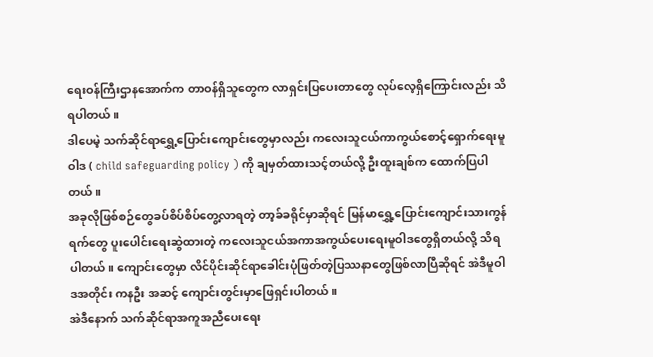ရေးဝန်ကြီးဌာနအောက်က တာဝန်ရှိသူတွေက လာရှင်းပြပေးတာတွေ လုပ်လေ့ရှိကြောင်းလည်း သိရပါတယ်။
ဒါပေမဲ့ သက်ဆိုင်ရာရွှေ့ပြောင်းကျောင်းတွေမှာလည်း ကလေးသူငယ်ကာကွယ်စောင့်ရှောက်ရေးမူဝါဒ ( child safeguarding policy ) ကို ချမှတ်ထားသင့်တယ်လို့ ဦးထူးချစ်က ထောက်ပြပါတယ်။
အခုလိုဖြစ်စဉ်တွေခပ်စိပ်စိပ်တွေ့လာရတဲ့ တာ့ခ်ခရိုင်မှာဆိုရင် မြန်မာရွှေ့ပြောင်းကျောင်းသားကွန်ရက်တွေ ပူးပေါင်းရေးဆွဲထားတဲ့ ကလေးသူငယ်အကာအကွယ်ပေးရေးမူဝါဒတွေရှိတယ်လို့ သိရပါတယ်။ ကျောင်းတွေမှာ လိင်ပိုင်းဆိုင်ရာခေါင်းပုံဖြတ်တဲ့ပြဿနာတွေဖြစ်လာပြီဆိုရင် အဲဒီမူဝါဒအတိုင်း ကနဦး အဆင့် ကျောင်းတွင်းမှာဖြေရှင်းပါတယ်။
အဲဒီနောက် သက်ဆိုင်ရာအကူအညီပေးရေး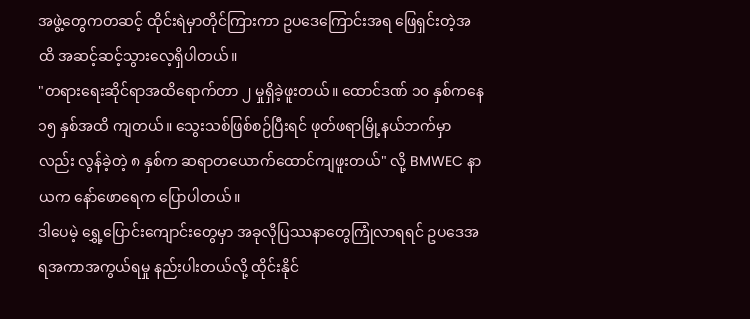အဖွဲ့တွေကတဆင့် ထိုင်းရဲမှာတိုင်ကြားကာ ဥပဒေကြောင်းအရ ဖြေရှင်းတဲ့အထိ အဆင့်ဆင့်သွားလေ့ရှိပါတယ်။
"တရားရေးဆိုင်ရာအထိရောက်တာ ၂ မှုရှိခဲ့ဖူးတယ်။ ထောင်ဒဏ် ၁၀ နှစ်ကနေ ၁၅ နှစ်အထိ ကျတယ်။ သွေးသစ်ဖြစ်စဉ်ပြီးရင် ဖုတ်ဖရာမြို့နယ်ဘက်မှာလည်း လွန်ခဲ့တဲ့ ၈ နှစ်က ဆရာတယောက်ထောင်ကျဖူးတယ်" လို့ BMWEC နာယက နော်ဖောရေက ပြောပါတယ်။
ဒါပေမဲ့ ရွှေ့ပြောင်းကျောင်းတွေမှာ အခုလိုပြဿနာတွေကြုံလာရရင် ဥပဒေအရအကာအကွယ်ရမှု နည်းပါးတယ်လို့ ထိုင်းနိုင်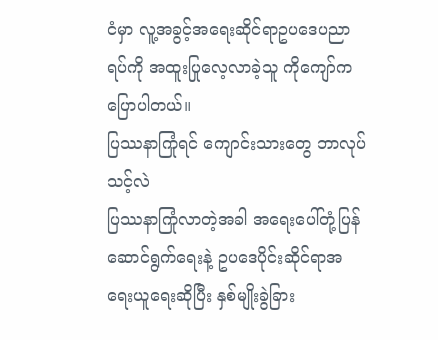ငံမှာ လူ့အခွင့်အရေးဆိုင်ရာဥပဒေပညာရပ်ကို အထူးပြုလေ့လာခဲ့သူ ကိုကျော်က ပြောပါတယ်။
ပြဿနာကြုံရင် ကျောင်းသားတွေ ဘာလုပ်သင့်လဲ
ပြဿနာကြုံလာတဲ့အခါ အရေးပေါ်တုံ့ပြန်ဆောင်ရွက်ရေးနဲ့ ဥပဒေပိုင်းဆိုင်ရာအရေးယူရေးဆိုပြီး နှစ်မျိုးခွဲခြား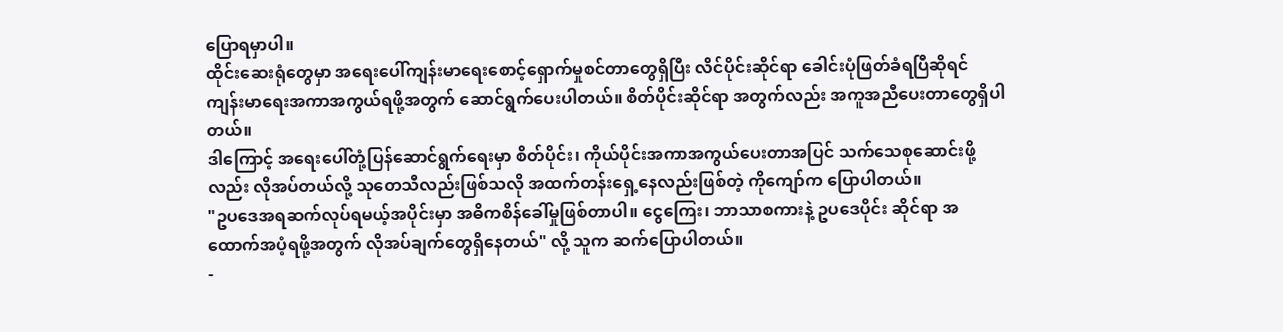ပြောရမှာပါ။
ထိုင်းဆေးရုံတွေမှာ အရေးပေါ်ကျန်းမာရေးစောင့်ရှောက်မှုစင်တာတွေရှိပြီး လိင်ပိုင်းဆိုင်ရာ ခေါင်းပုံဖြတ်ခံရပြီဆိုရင် ကျန်းမာရေးအကာအကွယ်ရဖို့အတွက် ဆောင်ရွက်ပေးပါတယ်။ စိတ်ပိုင်းဆိုင်ရာ အတွက်လည်း အကူအညီပေးတာတွေရှိပါတယ်။
ဒါကြောင့် အရေးပေါ်တုံ့ပြန်ဆောင်ရွက်ရေးမှာ စိတ်ပိုင်း၊ ကိုယ်ပိုင်းအကာအကွယ်ပေးတာအပြင် သက်သေစုဆောင်းဖို့လည်း လိုအပ်တယ်လို့ သုတေသီလည်းဖြစ်သလို အထက်တန်းရှေ့နေလည်းဖြစ်တဲ့ ကိုကျော်က ပြောပါတယ်။
"ဥပဒေအရဆက်လုပ်ရမယ့်အပိုင်းမှာ အဓိကစိန်ခေါ်မှုဖြစ်တာပါ။ ငွေကြေး၊ ဘာသာစကားနဲ့ ဥပဒေပိုင်း ဆိုင်ရာ အထောက်အပံ့ရဖို့အတွက် လိုအပ်ချက်တွေရှိနေတယ်" လို့ သူက ဆက်ပြောပါတယ်။
-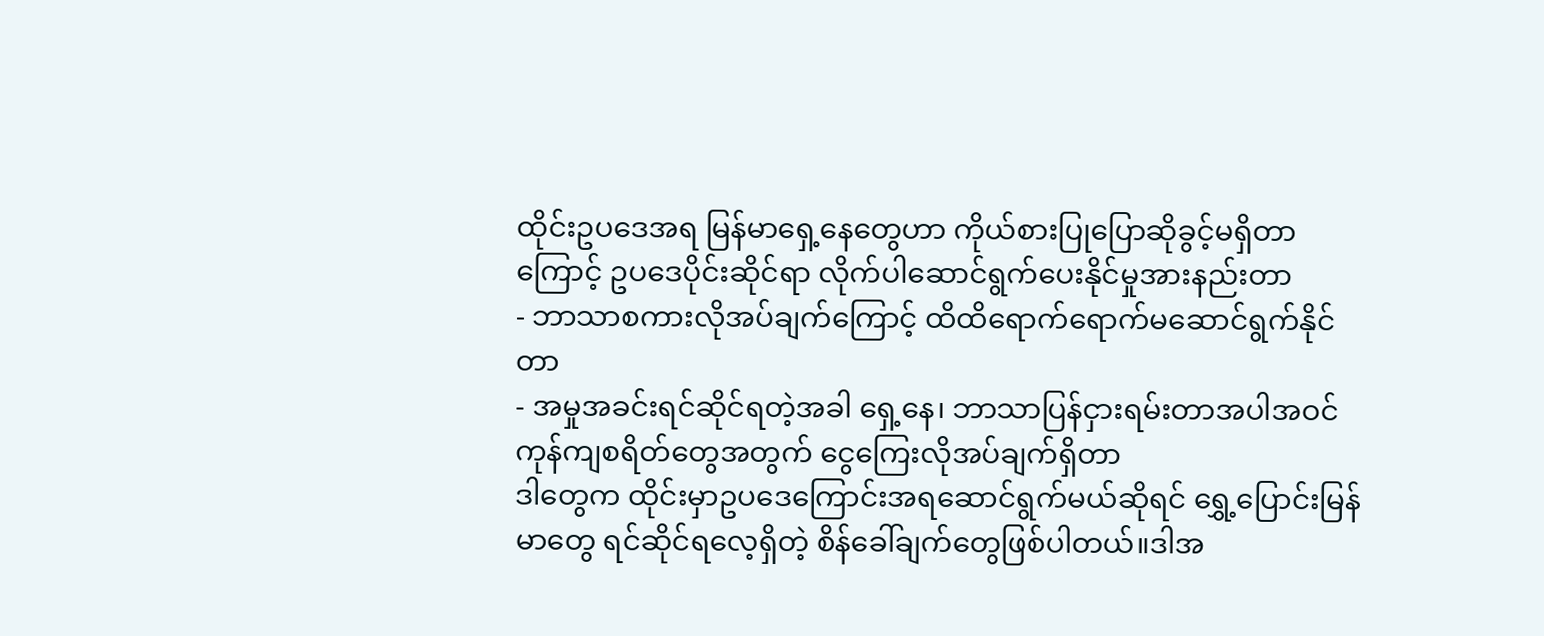ထိုင်းဥပဒေအရ မြန်မာရှေ့နေတွေဟာ ကိုယ်စားပြုပြောဆိုခွင့်မရှိတာကြောင့် ဥပဒေပိုင်းဆိုင်ရာ လိုက်ပါဆောင်ရွက်ပေးနိုင်မှုအားနည်းတာ
- ဘာသာစကားလိုအပ်ချက်ကြောင့် ထိထိရောက်ရောက်မဆောင်ရွက်နိုင်တာ
- အမှုအခင်းရင်ဆိုင်ရတဲ့အခါ ရှေ့နေ၊ ဘာသာပြန်ငှားရမ်းတာအပါအဝင် ကုန်ကျစရိတ်တွေအတွက် ငွေကြေးလိုအပ်ချက်ရှိတာ
ဒါတွေက ထိုင်းမှာဥပဒေကြောင်းအရဆောင်ရွက်မယ်ဆိုရင် ရွှေ့ပြောင်းမြန်မာတွေ ရင်ဆိုင်ရလေ့ရှိတဲ့ စိန်ခေါ်ချက်တွေဖြစ်ပါတယ်။ဒါအ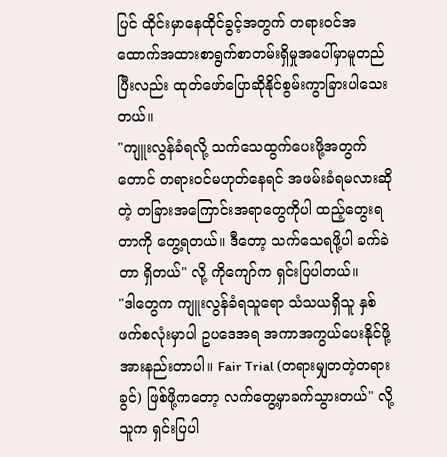ပြင် ထိုင်းမှာနေထိုင်ခွင့်အတွက် တရားဝင်အထောက်အထားစာရွက်စာတမ်းရှိမှုအပေါ်မှာမူတည်ပြီးလည်း ထုတ်ဖော်ပြောဆိုနိုင်စွမ်းကွာခြားပါသေးတယ်။
"ကျူးလွန်ခံရလို့ သက်သေထွက်ပေးဖို့အတွက်တောင် တရားဝင်မဟုတ်နေရင် အဖမ်းခံရမလားဆိုတဲ့ တခြားအကြောင်းအရာတွေကိုပါ ထည့်တွေးရတာကို တွေ့ရတယ်။ ဒီတော့ သက်သေရဖို့ပါ ခက်ခဲတာ ရှိတယ်" လို့ ကိုကျော်က ရှင်းပြပါတယ်။
"ဒါတွေက ကျူးလွန်ခံရသူရော သံသယရှိသူ နှစ်ဖက်စလုံးမှာပါ ဥပဒေအရ အကာအကွယ်ပေးနိုင်ဖို့ အားနည်းတာပါ။ Fair Trial (တရားမျှတတဲ့တရားခွင်) ဖြစ်ဖို့ကတော့ လက်တွေ့မှာခက်သွားတယ်" လို့ သူက ရှင်းပြပါ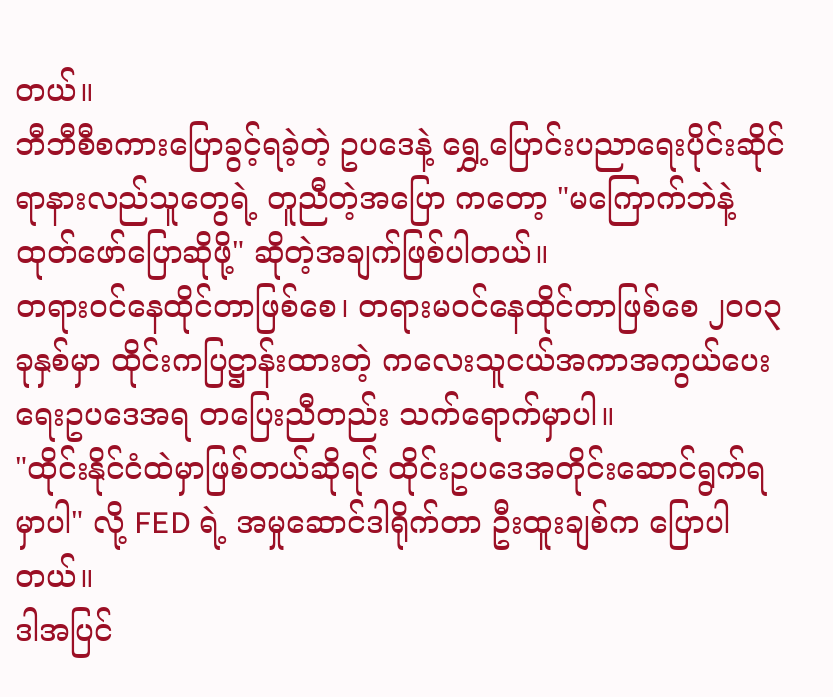တယ်။
ဘီဘီစီစကားပြောခွင့်ရခဲ့တဲ့ ဥပဒေနဲ့ ရွှေ့ပြောင်းပညာရေးပိုင်းဆိုင်ရာနားလည်သူတွေရဲ့ တူညီတဲ့အပြော ကတော့ "မကြောက်ဘဲနဲ့ ထုတ်ဖော်ပြောဆိုဖို့" ဆိုတဲ့အချက်ဖြစ်ပါတယ်။
တရားဝင်နေထိုင်တာဖြစ်စေ၊ တရားမဝင်နေထိုင်တာဖြစ်စေ ၂၀၀၃ ခုနှစ်မှာ ထိုင်းကပြဋ္ဌာန်းထားတဲ့ ကလေးသူငယ်အကာအကွယ်ပေးရေးဥပဒေအရ တပြေးညီတည်း သက်ရောက်မှာပါ။
"ထိုင်းနိုင်ငံထဲမှာဖြစ်တယ်ဆိုရင် ထိုင်းဥပဒေအတိုင်းဆောင်ရွက်ရမှာပါ" လို့ FED ရဲ့ အမှုဆောင်ဒါရိုက်တာ ဦးထူးချစ်က ပြောပါတယ်။
ဒါအပြင်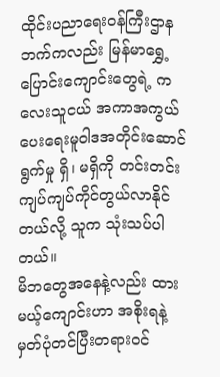ထိုင်းပညာရေးဝန်ကြီးဌာနဘက်ကလည်း မြန်မာရွှေ့ပြောင်းကျောင်းတွေရဲ့ ကလေးသူငယ် အကာအကွယ်ပေးရေးမူဝါဒအတိုင်းဆောင်ရွက်မှု ရှိ၊ မရှိကို တင်းတင်းကျပ်ကျပ်ကိုင်တွယ်လာနိုင်တယ်လို့ သူက သုံးသပ်ပါတယ်။
မိဘတွေအနေနဲ့လည်း ထားမယ့်ကျောင်းဟာ အစိုးရနဲ့ မှတ်ပုံတင်ပြီးတရားဝင်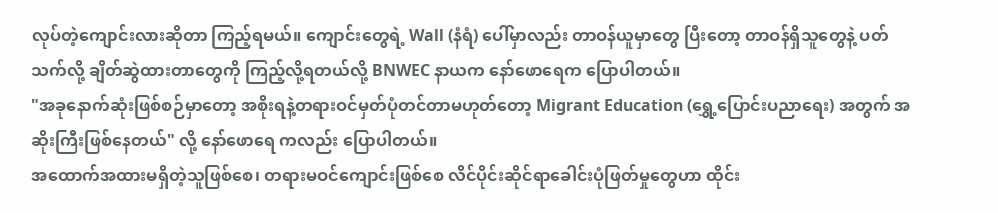လုပ်တဲ့ကျောင်းလားဆိုတာ ကြည့်ရမယ်။ ကျောင်းတွေရဲ့ Wall (နံရံ) ပေါ်မှာလည်း တာဝန်ယူမှာတွေ ပြီးတော့ တာဝန်ရှိသူတွေနဲ့ ပတ်သက်လို့ ချိတ်ဆွဲထားတာတွေကို ကြည့်လို့ရတယ်လို့ BNWEC နာယက နော်ဖောရေက ပြောပါတယ်။
"အခုနောက်ဆုံးဖြစ်စဉ်မှာတော့ အစိုးရနဲ့တရားဝင်မှတ်ပုံတင်တာမဟုတ်တော့ Migrant Education (ရွှေ့ပြောင်းပညာရေး) အတွက် အဆိုးကြီးဖြစ်နေတယ်" လို့ နော်ဖောရေ ကလည်း ပြောပါတယ်။
အထောက်အထားမရှိတဲ့သူဖြစ်စေ၊ တရားမဝင်ကျောင်းဖြစ်စေ လိင်ပိုင်းဆိုင်ရာခေါင်းပုံဖြတ်မှုတွေဟာ ထိုင်း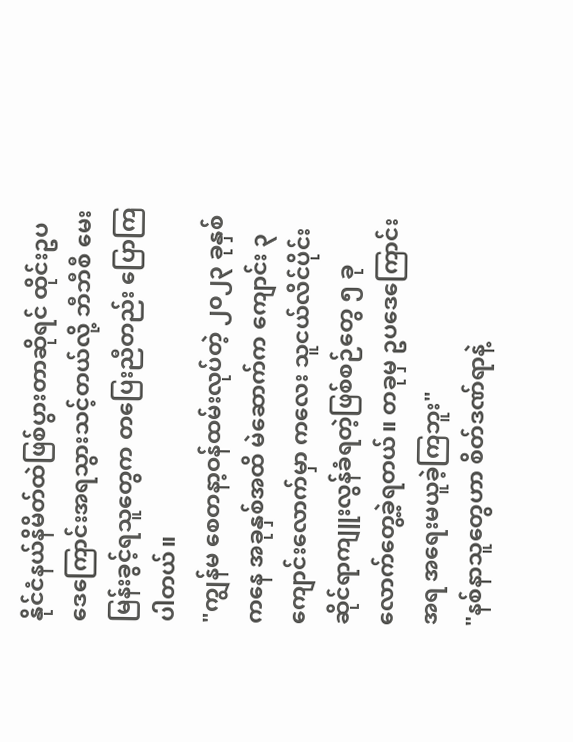နိုင်ငံနယ်နိမိတ်ထဲဖြစ်ပွားတာဆိုရင် ထိုင်းဥပဒေကြောင်းအရသွားသင့်တယ်လို့ ဘီဘီစီ မေးမြန်းခွင့်ရသူတွေက တပြေးညီတည်း ပြောကြပါတယ်။
"ကျွန်မ စေတနာ့ဝန်ထမ်းလုပ်တဲ့ ၂၀၂၃ ခုနှစ်ကနေ အခုနှစ်အထိ မဲဆောက်က ကျောင်း ၃ ကျောင်းလောက်မှာ ကလေး သူငယ်လိင်ပိုင်းဆိုင်ရာကျူးလွန်ခံရတဲ့ဖြစ်စဉ်တွေ ၅ ခုလောက်တွေ့ခဲ့ရတယ်။ တခုမှ ဥပဒေကြောင်းအရ အရေးမယူခဲ့ကြဘူး"
"နစ်နာသူတွေဟာ စိတ်ဒဏ်ရာနဲ့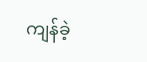ကျန်ခဲ့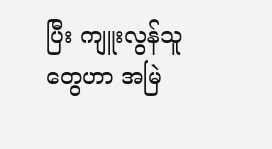ပြီး ကျူးလွန်သူတွေဟာ အမြဲ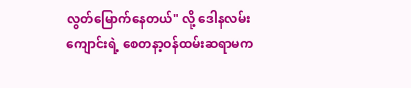လွတ်မြောက်နေတယ်" လို့ ဒေါနလမ်း ကျောင်းရဲ့ စေတနာ့ဝန်ထမ်းဆရာမက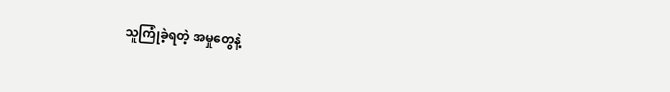သူကြုံခဲ့ရတဲ့ အမှုတွေနဲ့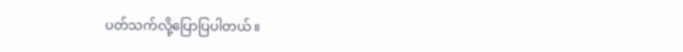ပတ်သက်လို့ပြောပြပါတယ်။